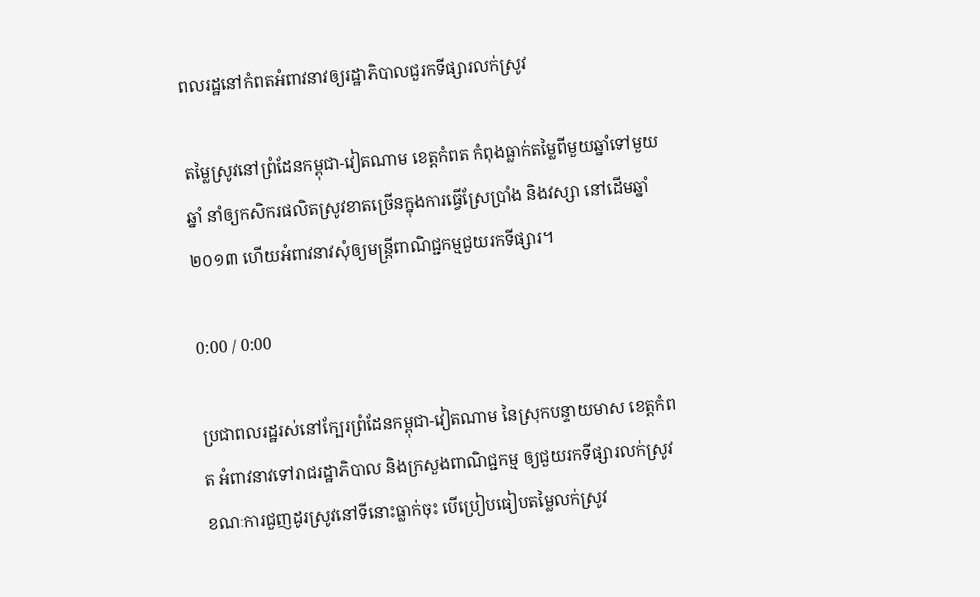ពលរដ្ឋនៅកំពតអំពាវនាវឲ្យរដ្ឋាភិបាលជួរកទីផ្សារលក់ស្រូវ

តម្លៃស្រូវនៅព្រំដែនកម្ពុជា-វៀតណាម ខេត្តកំពត កំពុងធ្លាក់តម្លៃពីមួយឆ្នាំទៅមួយឆ្នាំ នាំឲ្យកសិករផលិតស្រូវខាតច្រើនក្នុងការធ្វើស្រែប្រាំង និងវស្សា នៅដើមឆ្នាំ២០១៣ ហើយអំពាវនាវសុំឲ្យមន្ត្រីពាណិជ្ជកម្មជួយរកទីផ្សារ។

0:00 / 0:00

ប្រជាពលរដ្ឋរស់នៅក្បែរព្រំដែនកម្ពុជា-វៀតណាម នៃស្រុកបន្ទាយមាស ខេត្តកំពត អំពាវនាវទៅរាជរដ្ឋាភិបាល និងក្រសួងពាណិជ្ជកម្ម ឲ្យជួយរកទីផ្សារលក់ស្រូវ ខណៈការជួញដូរស្រូវនៅទីនោះធ្លាក់ចុះ បើប្រៀបធៀបតម្លៃលក់ស្រូវ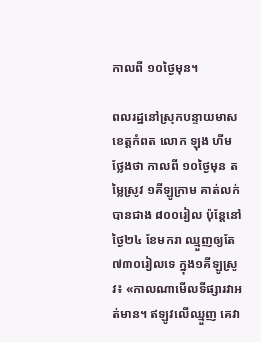កាលពី ១០ថ្ងៃមុន។

ពលរដ្ឋនៅស្រុកបន្ទាយមាស ខេត្តកំពត លោក ឡុង ហីម ថ្លែងថា កាលពី ១០ថ្ងៃមុន តម្លៃស្រូវ ១គីឡូក្រាម គាត់លក់បានជាង ៨០០រៀល ប៉ុន្តែនៅថ្ងៃ២៤ ខែមករា ឈ្មួញឲ្យតែ ៧៣០រៀលទេ ក្នុង១គីឡូស្រូវ៖ «កាលណាមើលទីផ្សារវាអត់មាន។ ឥឡូវលើឈ្មួញ គេវា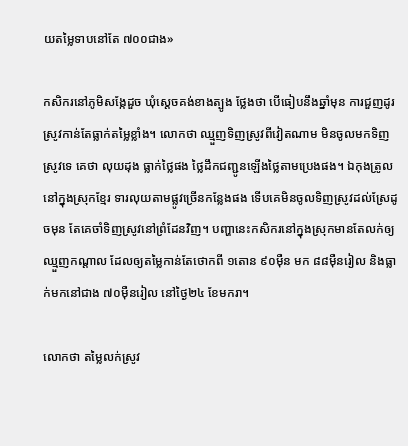យតម្លៃទាបនៅតែ ៧០០ជាង»

កសិករនៅភូមិសង្កែដួច ឃុំស្តេចគង់ខាងត្បូង ថ្លែងថា បើធៀបនឹងឆ្នាំមុន ការជួញដូរស្រូវកាន់តែធ្លាក់តម្លៃខ្លាំង។ លោកថា ឈ្មួញទិញស្រូវពីវៀតណាម មិនចូលមកទិញស្រូវទេ គេថា លុយដុង ធ្លាក់ថ្លៃផង ថ្លៃដឹកជញ្ជូនឡើងថ្លៃតាមប្រេងផង។ ឯកុងត្រូលនៅក្នុងស្រុកខ្មែរ ទារលុយតាមផ្លូវច្រើនកន្លែងផង ទើបគេមិនចូលទិញស្រូវដល់ស្រែដូចមុន តែគេចាំទិញស្រូវនៅព្រំដែនវិញ។ បញ្ហានេះកសិករនៅក្នុងស្រុកមានតែលក់ឲ្យឈ្មួញកណ្ដាល ដែលឲ្យតម្លៃកាន់តែថោកពី ១តោន ៩០ម៉ឺន មក ៨៨ម៉ឺនរៀល និងធ្លាក់មកនៅជាង ៧០ម៉ឺនរៀល នៅថ្ងៃ២៤ ខែមករា។

លោកថា តម្លៃលក់ស្រូវ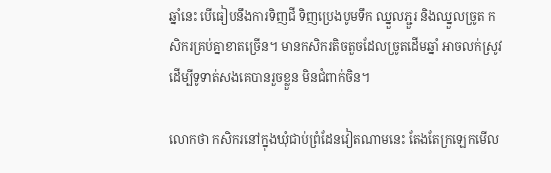ឆ្នាំនេះ បើធៀបនឹងការទិញជី ទិញប្រេងបូមទឹក ឈ្នួលភ្ជួរ និងឈ្នួលច្រូត កសិករគ្រប់គ្នាខាតច្រើន។ មានកសិករតិចតួចដែលច្រូតដើមឆ្នាំ អាចលក់ស្រូវដើម្បីទូទាត់សងគេបានរួចខ្លួន មិនជំពាក់ចិន។

លោកថា កសិករនៅក្នុងឃុំជាប់ព្រំដែនវៀតណាមនេះ តែងតែក្រឡេកមើល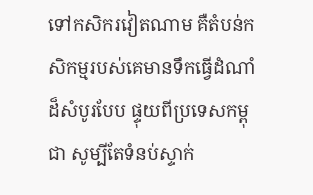ទៅកសិករវៀតណាម គឺតំបន់កសិកម្មរបស់គេមានទឹកធ្វើដំណាំដ៏សំបូរបែប ផ្ទុយពីប្រទេសកម្ពុជា សូម្បីតែទំនប់ស្ទាក់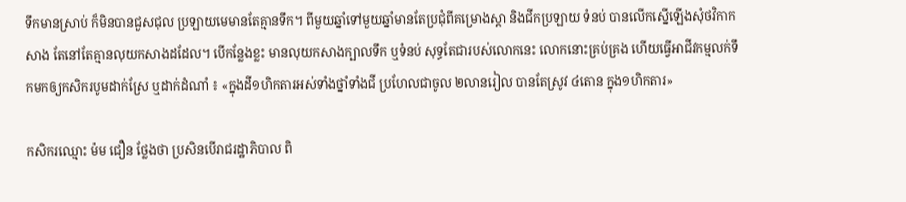ទឹកមានស្រាប់ ក៏មិនបានជួសជុល ប្រឡាយមេមានតែគ្មានទឹក។ ពីមួយឆ្នាំទៅមួយឆ្នាំមានតែប្រជុំពីគម្រោងស្តា និងជីកប្រឡាយ ទំនប់ បានលើកស្នើឡើងសុំថវិកាកសាង តែនៅតែគ្មានលុយកសាងដដែល។ បើកន្លែងខ្លះ មានលុយកសាងក្បាលទឹក ឬទំនប់ សុទ្ធតែជារបស់លោកនេះ លោកនោះគ្រប់គ្រង ហើយធ្វើអាជីវកម្មលក់ទឹកមកឲ្យកសិករបូមដាក់ស្រែ ឬដាក់ដំណាំ ៖ «ក្នុងដី១ហិកតារអស់ទាំងថ្នាំទាំងជី ប្រហែលជាចូល ២លានរៀល បានតែស្រូវ ៤តោន ក្នុង១ហិកតារ»

កសិករឈ្មោះ ម៉ម ជឿន ថ្លែងថា ប្រសិនបើរាជរដ្ឋាភិបាល ពិ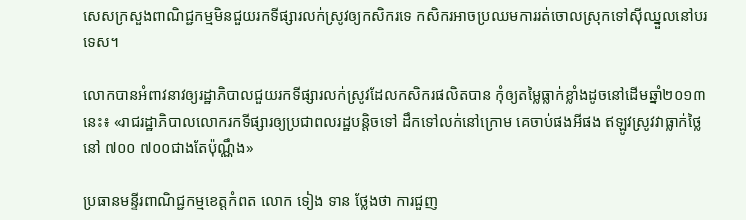សេសក្រសួងពាណិជ្ជកម្មមិនជួយរកទីផ្សារលក់ស្រូវឲ្យកសិករទេ កសិករអាចប្រឈមការរត់ចោលស្រុកទៅស៊ីឈ្នួលនៅបរទេស។

លោកបានអំពាវនាវឲ្យរដ្ឋាភិបាលជួយរកទីផ្សារលក់ស្រូវដែលកសិករផលិតបាន កុំឲ្យតម្លៃធ្លាក់ខ្លាំងដូចនៅដើមឆ្នាំ២០១៣ នេះ៖ «រាជរដ្ឋាភិបាលលោករកទីផ្សារឲ្យប្រជាពលរដ្ឋបន្តិចទៅ ដឹកទៅលក់នៅក្រោម គេចាប់ផងអីផង ឥឡូវស្រូវវាធ្លាក់ថ្លៃ នៅ ៧០០ ៧០០ជាងតែប៉ុណ្ណឹង»

ប្រធានមន្ទីរពាណិជ្ជកម្មខេត្តកំពត លោក ទៀង ទាន ថ្លែងថា ការជួញ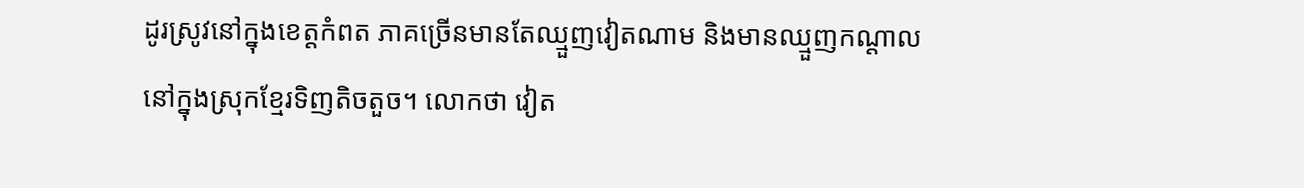ដូរស្រូវនៅក្នុងខេត្តកំពត ភាគច្រើនមានតែឈ្មួញវៀតណាម និងមានឈ្មួញកណ្ដាលនៅក្នុងស្រុកខ្មែរទិញតិចតួច។ លោកថា វៀត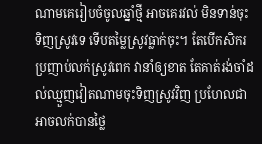ណាមគេរៀបចំចូលឆ្នាំថ្មី អាចគេរវល់ មិនទាន់ចុះទិញស្រូវទេ ទើបតម្លៃស្រូវធ្លាក់ចុះ។ តែបើកសិករប្រញាប់លក់ស្រូវពេក វានាំឲ្យខាត តែគាត់រង់ចាំដល់ឈ្មួញវៀតណាមចុះទិញស្រូវវិញ ប្រហែលជាអាចលក់បានថ្លៃ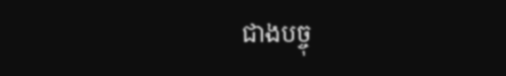ជាងបច្ចុ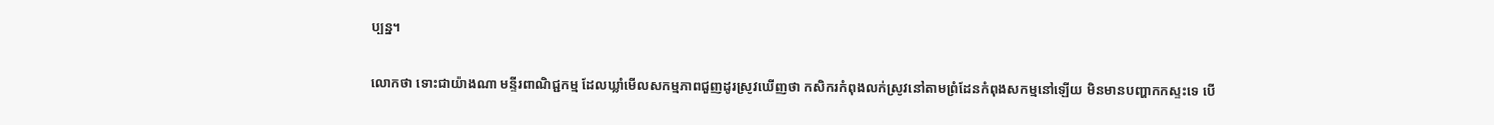ប្បន្ន។

លោកថា ទោះជាយ៉ាងណា មន្ទីរពាណិជ្ជកម្ម ដែលឃ្លាំមើលសកម្មភាពជួញដូរស្រូវឃើញថា កសិករកំពុងលក់ស្រូវនៅតាមព្រំដែនកំពុងសកម្មនៅឡើយ មិនមានបញ្ហាកកស្ទះទេ បើ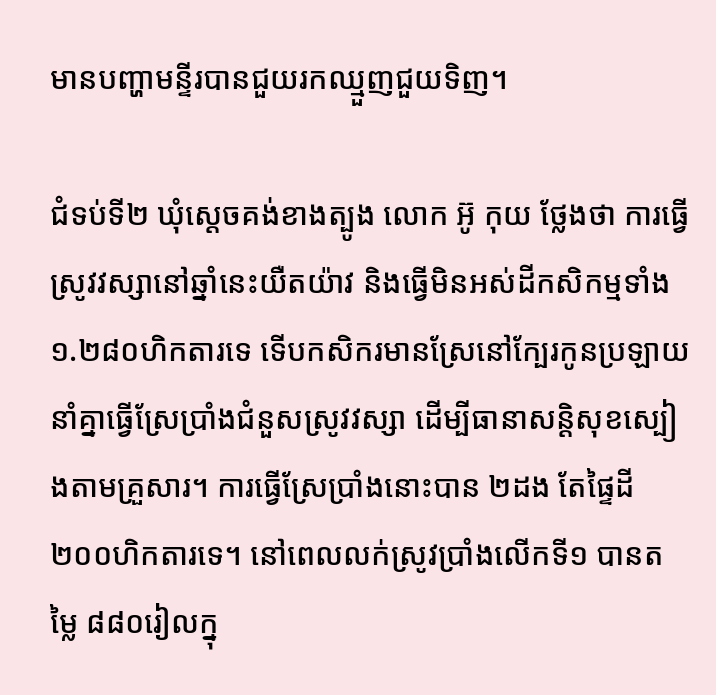មានបញ្ហាមន្ទីរបានជួយរកឈ្មួញជួយទិញ។

ជំទប់ទី២ ឃុំស្តេចគង់ខាងត្បូង លោក អ៊ូ កុយ ថ្លែងថា ការធ្វើស្រូវវស្សានៅឆ្នាំនេះយឺតយ៉ាវ និងធ្វើមិនអស់ដីកសិកម្មទាំង ១.២៨០ហិកតារទេ ទើបកសិករមានស្រែនៅក្បែរកូនប្រឡាយនាំគ្នាធ្វើស្រែប្រាំងជំនួសស្រូវវស្សា ដើម្បីធានាសន្តិសុខស្បៀងតាមគ្រួសារ។ ការធ្វើស្រែប្រាំងនោះបាន ២ដង តែផ្ទៃដី ២០០ហិកតារទេ។ នៅពេលលក់ស្រូវប្រាំងលើកទី១ បានតម្លៃ ៨៨០រៀលក្នុ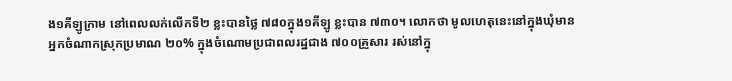ង១គីឡូក្រាម នៅពេលលក់លើកទី២ ខ្លះបានថ្លៃ ៧៨០ក្នុង១គីឡូ ខ្លះបាន ៧៣០។ លោកថា មូលហេតុនេះនៅក្នុងឃុំមានអ្នកចំណាកស្រុកប្រមាណ ២០% ក្នុងចំណោមប្រជាពលរដ្ឋជាង ៧០០គ្រួសារ រស់នៅក្នុ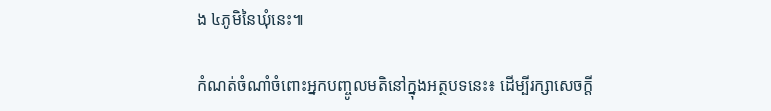ង ៤ភូមិនៃឃុំនេះ៕

កំណត់ចំណាំចំពោះអ្នកបញ្ចូលមតិនៅក្នុងអត្ថបទនេះ៖ ដើម្បីរក្សាសេចក្ដី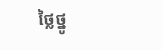ថ្លៃថ្នូ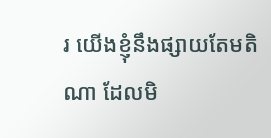រ យើងខ្ញុំនឹងផ្សាយតែមតិណា ដែលមិ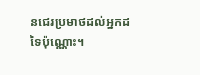នជេរប្រមាថដល់អ្នកដទៃប៉ុណ្ណោះ។